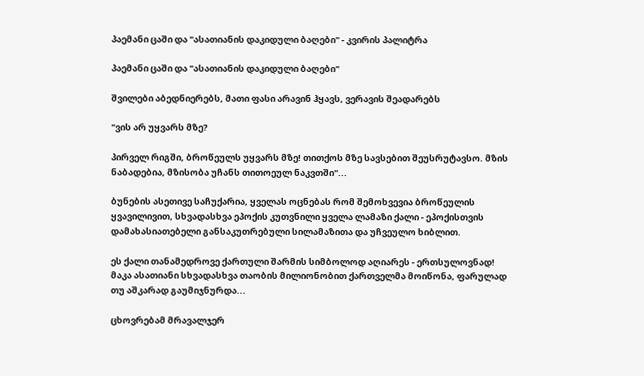პაემანი ცაში და "ასათიანის დაკიდული ბაღები" - კვირის პალიტრა

პაემანი ცაში და "ასათიანის დაკიდული ბაღები"

შვილები აბედნიერებს, მათი ფასი არავინ ჰყავს, ვერავის შეადარებს

"ვის არ უყვარს მზე?

პირველ რიგში, ბროწეულს უყვარს მზე! თითქოს მზე სავსებით შეუსრუტავსო. მზის ნაბადებია, მზისობა უჩანს თითოეულ ნაკვთში"...

ბუნების ასეთივე საჩუქარია, ყველას ოცნებას რომ შემოხვევია ბროწეულის ყვავილივით, სხვადასხვა ეპოქის კუთვნილი ყველა ლამაზი ქალი - ეპოქისთვის დამახასიათებელი განსაკუთრებული სილამაზითა და უჩვეულო ხიბლით.

ეს ქალი თანამედროვე ქართული შარმის სიმბოლოდ აღიარეს - ერთსულოვნად! მაკა ასათიანი სხვადასხვა თაობის მილიონობით ქართველმა მოიწონა, ფარულად თუ აშკარად გაუმიჯნურდა...

ცხოვრებამ მრავალჯერ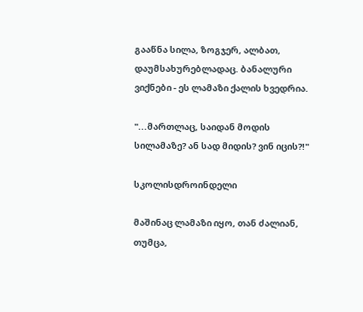გააწნა სილა, ზოგჯერ, ალბათ, დაუმსახურებლადაც. ბანალური ვიქნები - ეს ლამაზი ქალის ხვედრია.

"...მართლაც, საიდან მოდის სილამაზე? ან სად მიდის? ვინ იცის?!"

სკოლისდროინდელი

მაშინაც ლამაზი იყო, თან ძალიან, თუმცა,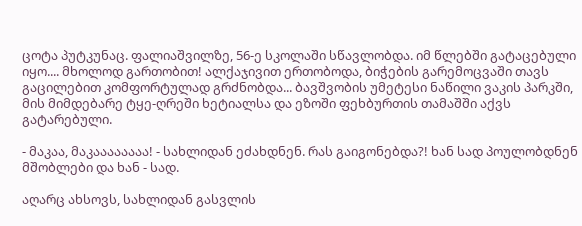ცოტა პუტკუნაც. ფალიაშვილზე, 56-ე სკოლაში სწავლობდა. იმ წლებში გატაცებული იყო.... მხოლოდ გართობით! ალქაჯივით ერთობოდა, ბიჭების გარემოცვაში თავს გაცილებით კომფორტულად გრძნობდა... ბავშვობის უმეტესი ნაწილი ვაკის პარკში, მის მიმდებარე ტყე-ღრეში ხეტიალსა და ეზოში ფეხბურთის თამაშში აქვს გატარებული.

- მაკაა, მაკაააააააა! - სახლიდან ეძახდნენ. რას გაიგონებდა?! ხან სად პოულობდნენ მშობლები და ხან - სად.

აღარც ახსოვს, სახლიდან გასვლის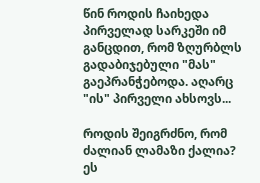წინ როდის ჩაიხედა პირველად სარკეში იმ განცდით, რომ ზღურბლს გადაბიჯებული "მას" გაეპრანჭებოდა. აღარც "ის" პირველი ახსოვს...

როდის შეიგრძნო, რომ ძალიან ლამაზი ქალია? ეს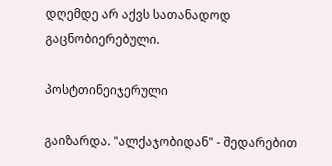დღემდე არ აქვს სათანადოდ გაცნობიერებული.

პოსტთინეიჯერული

გაიზარდა. "ალქაჯობიდან" - შედარებით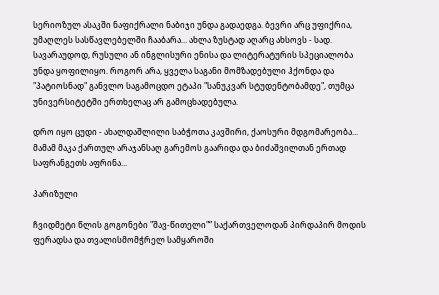სერიოზულ ასაკში ნაფიქრალი ნაბიჯი უნდა გადაედგა. ბევრი არც უფიქრია, უმაღლეს სასწავლებელში ჩააბარა... ახლა ზუსტად აღარც ახსოვს - სად. სავარაუდოდ, რუსული ან ინგლისური ენისა და ლიტერატურის სპეციალობა უნდა ყოფილიყო. როგორ არა, ყველა საგანი მომზადებული ჰქონდა და "პატიოსნად" განვლო საგამოცდო ეტაპი "სანუკვარ სტუდენტობამდე", თუმცა უნივერსიტეტში ერთხელაც არ გამოცხადებულა.

დრო იყო ცუდი - ახალდაშლილი საბჭოთა კავშირი, ქაოსური მდგომარეობა... მამამ მაკა ქართულ არაჯანსაღ გარემოს გაარიდა და ბიძაშვილთან ერთად საფრანგეთს აფრინა...

პარიზული

ჩვიდმეტი წლის გოგონები "შავ-წითელი"” საქართველოდან პირდაპირ მოდის ფერადსა და თვალისმომჭრელ სამყაროში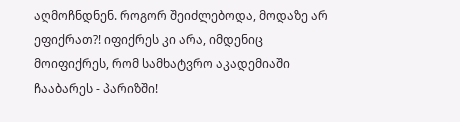აღმოჩნდნენ. როგორ შეიძლებოდა, მოდაზე არ ეფიქრათ?! იფიქრეს კი არა, იმდენიც მოიფიქრეს, რომ სამხატვრო აკადემიაში ჩააბარეს - პარიზში!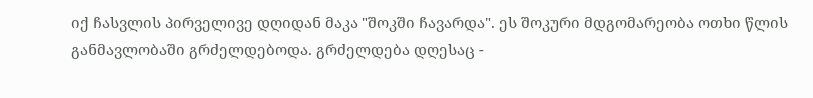იქ ჩასვლის პირველივე დღიდან მაკა "შოკში ჩავარდა". ეს შოკური მდგომარეობა ოთხი წლის განმავლობაში გრძელდებოდა. გრძელდება დღესაც -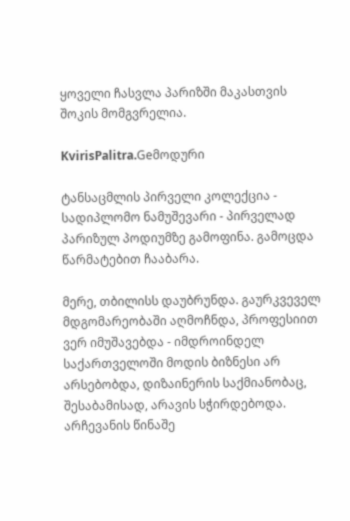ყოველი ჩასვლა პარიზში მაკასთვის შოკის მომგვრელია.

KvirisPalitra.Geმოდური

ტანსაცმლის პირველი კოლექცია - სადიპლომო ნამუშევარი - პირველად პარიზულ პოდიუმზე გამოფინა. გამოცდა წარმატებით ჩააბარა.

მერე, თბილისს დაუბრუნდა. გაურკვეველ მდგომარეობაში აღმოჩნდა, პროფესიით ვერ იმუშავებდა - იმდროინდელ საქართველოში მოდის ბიზნესი არ არსებობდა, დიზაინერის საქმიანობაც, შესაბამისად, არავის სჭირდებოდა. არჩევანის წინაშე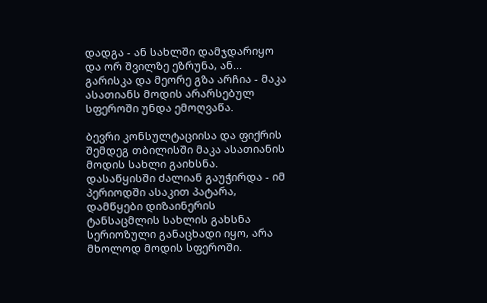დადგა - ან სახლში დამჯდარიყო და ორ შვილზე ეზრუნა, ან... გარისკა და მეორე გზა არჩია - მაკა ასათიანს მოდის არარსებულ სფეროში უნდა ემოღვაწა.

ბევრი კონსულტაციისა და ფიქრის შემდეგ თბილისში მაკა ასათიანის მოდის სახლი გაიხსნა. დასაწყისში ძალიან გაუჭირდა - იმ პერიოდში ასაკით პატარა, დამწყები დიზაინერის ტანსაცმლის სახლის გახსნა სერიოზული განაცხადი იყო, არა მხოლოდ მოდის სფეროში.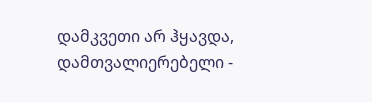დამკვეთი არ ჰყავდა, დამთვალიერებელი -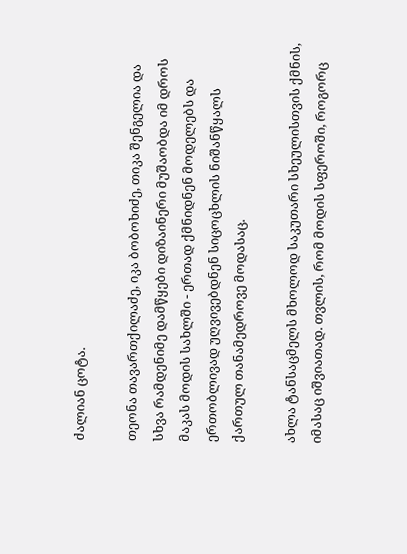ძალიან ცოტა.

თეონა თავართქილაძე, იკა ბობოხიძე, თიკა შენგელია და სხვა რამდენიმე დამწყები დიზაინერი მუშაობდა იმ დროს მაკას მოდის სახლში - ერთად ქმნიდნენ მოდელებს და ერთობლივად უღვივებდნენ სიცოცხლის ნიშანწყალს ქართულ თანამედროვე მოდასაც.

ახლა ტანსაცმელს მხოლოდ საკუთარი სხეულისთვის ქმნის, იმასაც იშვიათად. თვლის, რომ მოდის სფეროში, როგორც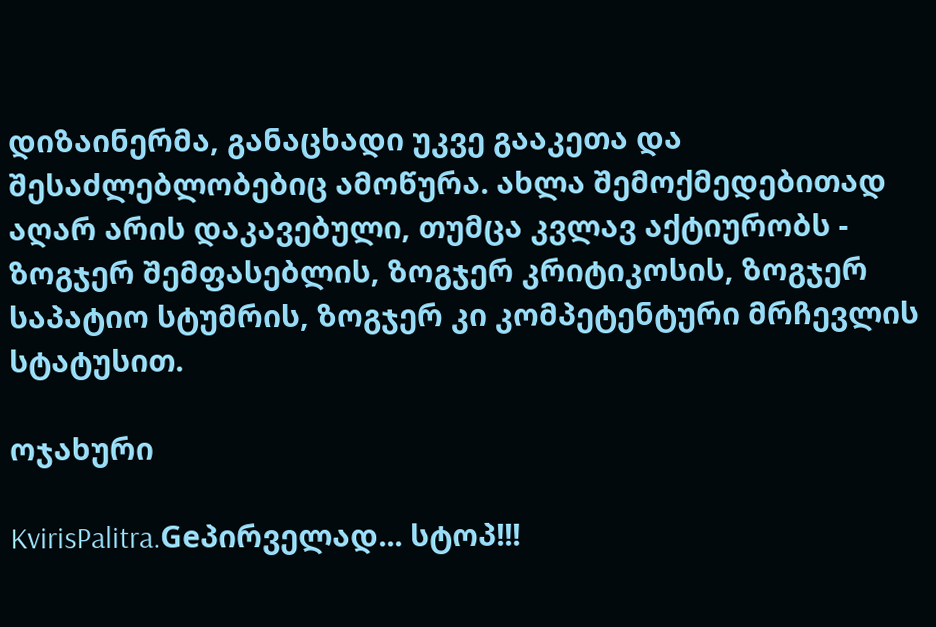დიზაინერმა, განაცხადი უკვე გააკეთა და შესაძლებლობებიც ამოწურა. ახლა შემოქმედებითად აღარ არის დაკავებული, თუმცა კვლავ აქტიურობს - ზოგჯერ შემფასებლის, ზოგჯერ კრიტიკოსის, ზოგჯერ საპატიო სტუმრის, ზოგჯერ კი კომპეტენტური მრჩევლის სტატუსით.

ოჯახური

KvirisPalitra.Geპირველად... სტოპ!!!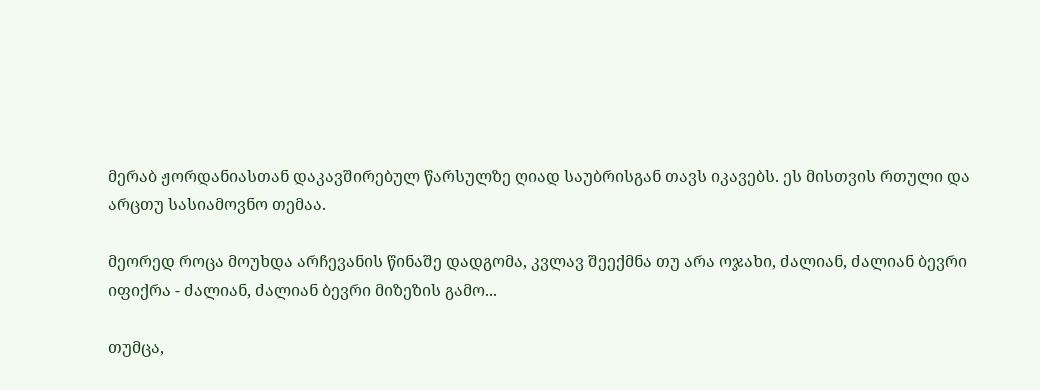მერაბ ჟორდანიასთან დაკავშირებულ წარსულზე ღიად საუბრისგან თავს იკავებს. ეს მისთვის რთული და არცთუ სასიამოვნო თემაა.

მეორედ როცა მოუხდა არჩევანის წინაშე დადგომა, კვლავ შეექმნა თუ არა ოჯახი, ძალიან, ძალიან ბევრი იფიქრა - ძალიან, ძალიან ბევრი მიზეზის გამო...

თუმცა,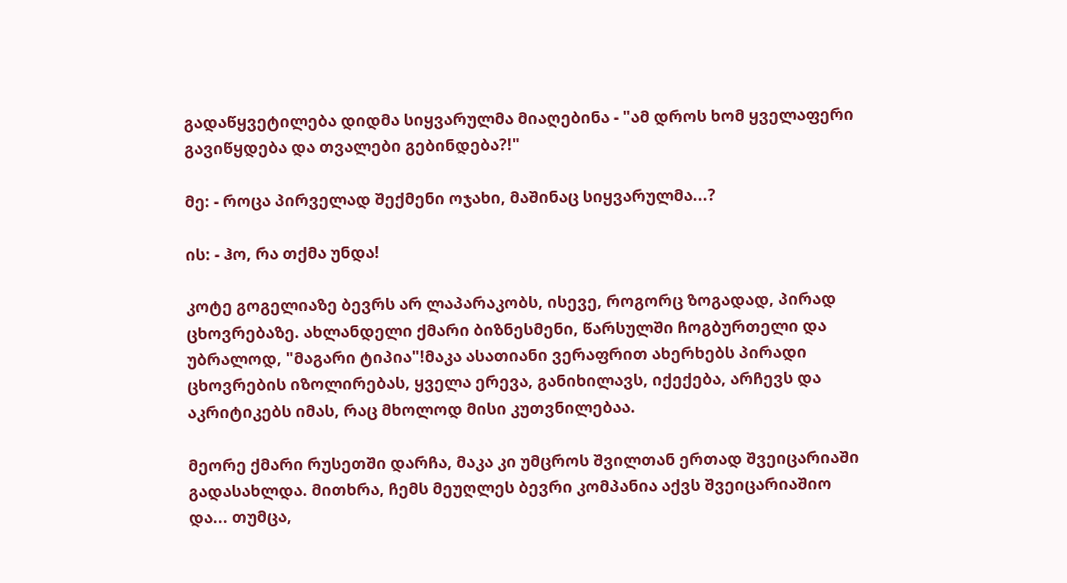გადაწყვეტილება დიდმა სიყვარულმა მიაღებინა - "ამ დროს ხომ ყველაფერი გავიწყდება და თვალები გებინდება?!"

მე: - როცა პირველად შექმენი ოჯახი, მაშინაც სიყვარულმა...?

ის: - ჰო, რა თქმა უნდა!

კოტე გოგელიაზე ბევრს არ ლაპარაკობს, ისევე, როგორც ზოგადად, პირად ცხოვრებაზე. ახლანდელი ქმარი ბიზნესმენი, წარსულში ჩოგბურთელი და უბრალოდ, "მაგარი ტიპია"!მაკა ასათიანი ვერაფრით ახერხებს პირადი ცხოვრების იზოლირებას, ყველა ერევა, განიხილავს, იქექება, არჩევს და აკრიტიკებს იმას, რაც მხოლოდ მისი კუთვნილებაა.

მეორე ქმარი რუსეთში დარჩა, მაკა კი უმცროს შვილთან ერთად შვეიცარიაში გადასახლდა. მითხრა, ჩემს მეუღლეს ბევრი კომპანია აქვს შვეიცარიაშიო და... თუმცა,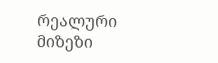რეალური მიზეზი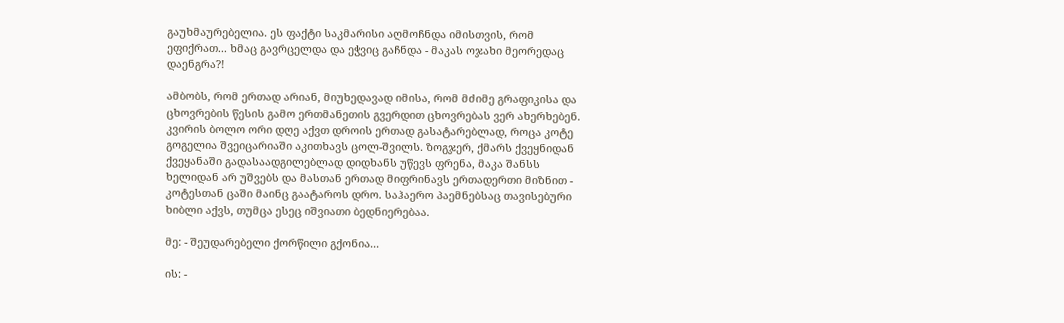გაუხმაურებელია. ეს ფაქტი საკმარისი აღმოჩნდა იმისთვის, რომ ეფიქრათ... ხმაც გავრცელდა და ეჭვიც გაჩნდა - მაკას ოჯახი მეორედაც დაენგრა?!

ამბობს, რომ ერთად არიან, მიუხედავად იმისა, რომ მძიმე გრაფიკისა და ცხოვრების წესის გამო ერთმანეთის გვერდით ცხოვრებას ვერ ახერხებენ. კვირის ბოლო ორი დღე აქვთ დროის ერთად გასატარებლად, როცა კოტე გოგელია შვეიცარიაში აკითხავს ცოლ-შვილს. ზოგჯერ, ქმარს ქვეყნიდან ქვეყანაში გადასაადგილებლად დიდხანს უწევს ფრენა, მაკა შანსს ხელიდან არ უშვებს და მასთან ერთად მიფრინავს ერთადერთი მიზნით - კოტესთან ცაში მაინც გაატაროს დრო. საჰაერო პაემნებსაც თავისებური ხიბლი აქვს, თუმცა ესეც იშვიათი ბედნიერებაა.

მე: - შეუდარებელი ქორწილი გქონია...

ის: -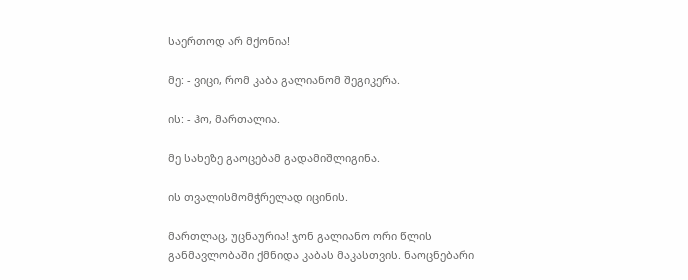საერთოდ არ მქონია!

მე: - ვიცი, რომ კაბა გალიანომ შეგიკერა.

ის: - ჰო, მართალია.

მე სახეზე გაოცებამ გადამიშლიგინა.

ის თვალისმომჭრელად იცინის.

მართლაც, უცნაურია! ჯონ გალიანო ორი წლის განმავლობაში ქმნიდა კაბას მაკასთვის. ნაოცნებარი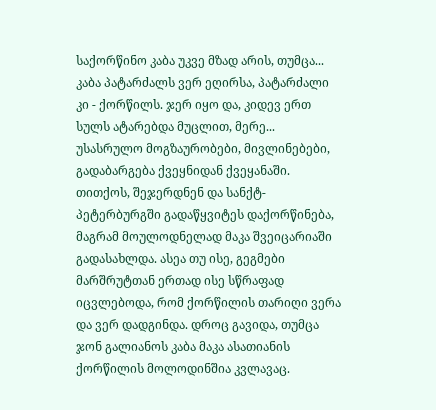საქორწინო კაბა უკვე მზად არის, თუმცა... კაბა პატარძალს ვერ ეღირსა, პატარძალი კი - ქორწილს. ჯერ იყო და, კიდევ ერთ სულს ატარებდა მუცლით, მერე... უსასრულო მოგზაურობები, მივლინებები, გადაბარგება ქვეყნიდან ქვეყანაში. თითქოს, შეჯერდნენ და სანქტ-პეტერბურგში გადაწყვიტეს დაქორწინება, მაგრამ მოულოდნელად მაკა შვეიცარიაში გადასახლდა. ასეა თუ ისე, გეგმები მარშრუტთან ერთად ისე სწრაფად იცვლებოდა, რომ ქორწილის თარიღი ვერა და ვერ დადგინდა. დროც გავიდა, თუმცა ჯონ გალიანოს კაბა მაკა ასათიანის ქორწილის მოლოდინშია კვლავაც.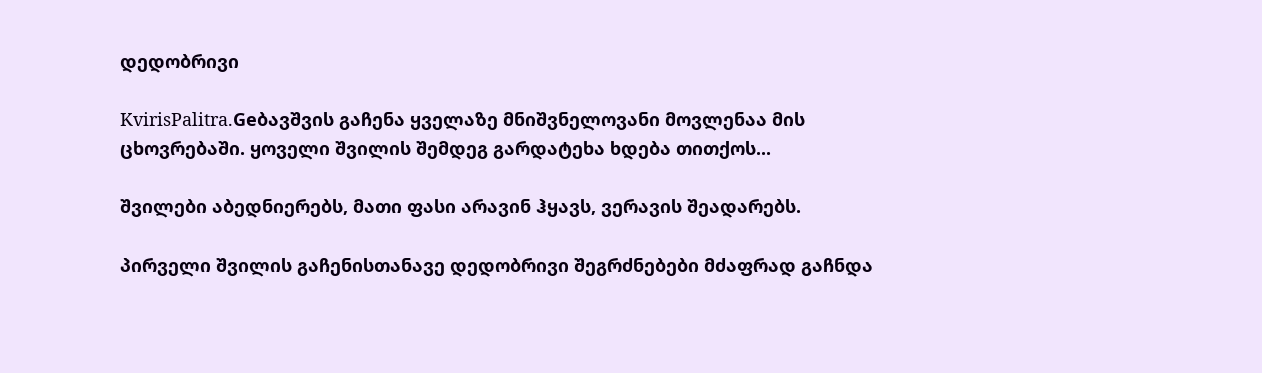დედობრივი

KvirisPalitra.Geბავშვის გაჩენა ყველაზე მნიშვნელოვანი მოვლენაა მის ცხოვრებაში. ყოველი შვილის შემდეგ გარდატეხა ხდება თითქოს...

შვილები აბედნიერებს, მათი ფასი არავინ ჰყავს, ვერავის შეადარებს.

პირველი შვილის გაჩენისთანავე დედობრივი შეგრძნებები მძაფრად გაჩნდა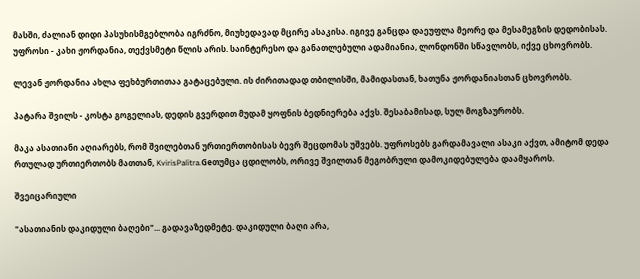მასში, ძალიან დიდი პასუხისმგებლობა იგრძნო, მიუხედავად მცირე ასაკისა. იგივე განცდა დაეუფლა მეორე და მესამეგზის დედობისას. უფროსი - კახი ჟორდანია, თექვსმეტი წლის არის. საინტერესო და განათლებული ადამიანია, ლონდონში სწავლობს, იქვე ცხოვრობს.

ლევან ჟორდანია ახლა ფეხბურთითაა გატაცებული. ის ძირითადად თბილისში, მამიდასთან, ხათუნა ჟორდანიასთან ცხოვრობს.

პატარა შვილს - კოსტა გოგელიას, დედის გვერდით მუდამ ყოფნის ბედნიერება აქვს. შესაბამისად, სულ მოგზაურობს.

მაკა ასათიანი აღიარებს, რომ შვილებთან ურთიერთობისას ბევრ შეცდომას უშვებს. უფროსებს გარდამავალი ასაკი აქვთ, ამიტომ დედა რთულად ურთიერთობს მათთან, KvirisPalitra.Geთუმცა ცდილობს, ორივე შვილთან მეგობრული დამოკიდებულება დაამყაროს.

შვეიცარიული

"ასათიანის დაკიდული ბაღები"... გადავაზედმეტე. დაკიდული ბაღი არა,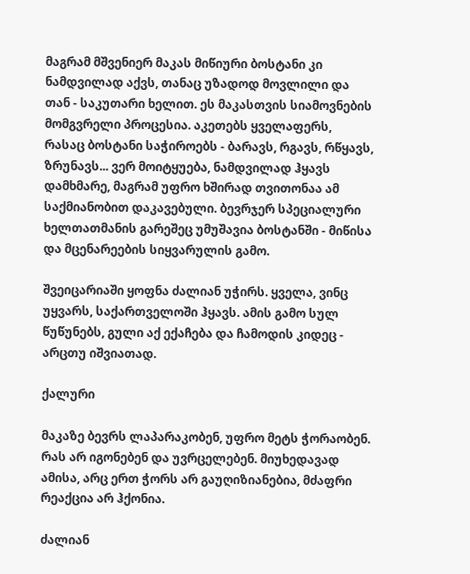მაგრამ მშვენიერ მაკას მიწიური ბოსტანი კი ნამდვილად აქვს, თანაც უზადოდ მოვლილი და თან - საკუთარი ხელით. ეს მაკასთვის სიამოვნების მომგვრელი პროცესია. აკეთებს ყველაფერს, რასაც ბოსტანი საჭიროებს - ბარავს, რგავს, რწყავს, ზრუნავს... ვერ მოიტყუება, ნამდვილად ჰყავს დამხმარე, მაგრამ უფრო ხშირად თვითონაა ამ საქმიანობით დაკავებული. ბევრჯერ სპეციალური ხელთათმანის გარეშეც უმუშავია ბოსტანში - მიწისა და მცენარეების სიყვარულის გამო.

შვეიცარიაში ყოფნა ძალიან უჭირს. ყველა, ვინც უყვარს, საქართველოში ჰყავს. ამის გამო სულ წუწუნებს, გული აქ ექაჩება და ჩამოდის კიდეც - არცთუ იშვიათად.

ქალური

მაკაზე ბევრს ლაპარაკობენ, უფრო მეტს ჭორაობენ. რას არ იგონებენ და უვრცელებენ. მიუხედავად ამისა, არც ერთ ჭორს არ გაუღიზიანებია, მძაფრი რეაქცია არ ჰქონია.

ძალიან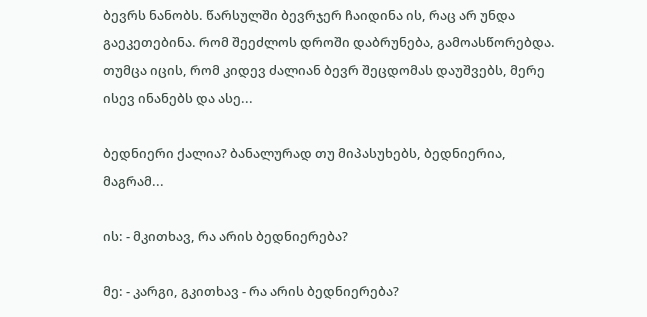ბევრს ნანობს. წარსულში ბევრჯერ ჩაიდინა ის, რაც არ უნდა გაეკეთებინა. რომ შეეძლოს დროში დაბრუნება, გამოასწორებდა. თუმცა იცის, რომ კიდევ ძალიან ბევრ შეცდომას დაუშვებს, მერე ისევ ინანებს და ასე...

ბედნიერი ქალია? ბანალურად თუ მიპასუხებს, ბედნიერია, მაგრამ...

ის: - მკითხავ, რა არის ბედნიერება?

მე: - კარგი, გკითხავ - რა არის ბედნიერება?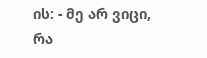ის: - მე არ ვიცი, რა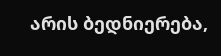არის ბედნიერება,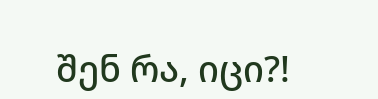შენ რა, იცი?!